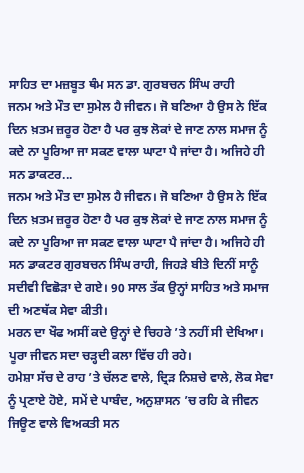ਸਾਹਿਤ ਦਾ ਮਜ਼ਬੂਤ ਥੰਮ ਸਨ ਡਾ. ਗੁਰਬਚਨ ਸਿੰਘ ਰਾਹੀ
ਜਨਮ ਅਤੇ ਮੌਤ ਦਾ ਸੁਮੇਲ ਹੈ ਜੀਵਨ। ਜੋ ਬਣਿਆ ਹੈ ਉਸ ਨੇ ਇੱਕ ਦਿਨ ਖ਼ਤਮ ਜ਼ਰੂਰ ਹੋਣਾ ਹੈ ਪਰ ਕੁਝ ਲੋਕਾਂ ਦੇ ਜਾਣ ਨਾਲ ਸਮਾਜ ਨੂੰ ਕਦੇ ਨਾ ਪੂਰਿਆ ਜਾ ਸਕਣ ਵਾਲਾ ਘਾਟਾ ਪੈ ਜਾਂਦਾ ਹੈ। ਅਜਿਹੇ ਹੀ ਸਨ ਡਾਕਟਰ...
ਜਨਮ ਅਤੇ ਮੌਤ ਦਾ ਸੁਮੇਲ ਹੈ ਜੀਵਨ। ਜੋ ਬਣਿਆ ਹੈ ਉਸ ਨੇ ਇੱਕ ਦਿਨ ਖ਼ਤਮ ਜ਼ਰੂਰ ਹੋਣਾ ਹੈ ਪਰ ਕੁਝ ਲੋਕਾਂ ਦੇ ਜਾਣ ਨਾਲ ਸਮਾਜ ਨੂੰ ਕਦੇ ਨਾ ਪੂਰਿਆ ਜਾ ਸਕਣ ਵਾਲਾ ਘਾਟਾ ਪੈ ਜਾਂਦਾ ਹੈ। ਅਜਿਹੇ ਹੀ ਸਨ ਡਾਕਟਰ ਗੁਰਬਚਨ ਸਿੰਘ ਰਾਹੀ, ਜਿਹੜੇ ਬੀਤੇ ਦਿਨੀਂ ਸਾਨੂੰ ਸਦੀਵੀ ਵਿਛੋੜਾ ਦੇ ਗਏ। 90 ਸਾਲ ਤੱਕ ਉਨ੍ਹਾਂ ਸਾਹਿਤ ਅਤੇ ਸਮਾਜ ਦੀ ਅਣਥੱਕ ਸੇਵਾ ਕੀਤੀ।
ਮਰਨ ਦਾ ਖੌਫ ਅਸੀਂ ਕਦੇ ਉਨ੍ਹਾਂ ਦੇ ਚਿਹਰੇ ’ਤੇ ਨਹੀਂ ਸੀ ਦੇਖਿਆ। ਪੂਰਾ ਜੀਵਨ ਸਦਾ ਚੜ੍ਹਦੀ ਕਲਾ ਵਿੱਚ ਹੀ ਰਹੇ।
ਹਮੇਸ਼ਾ ਸੱਚ ਦੇ ਰਾਹ ’ਤੇ ਚੱਲਣ ਵਾਲੇ, ਦ੍ਰਿੜ ਨਿਸ਼ਚੇ ਵਾਲੇ, ਲੋਕ ਸੇਵਾ ਨੂੰ ਪ੍ਰਣਾਏ ਹੋਏ, ਸਮੇਂ ਦੇ ਪਾਬੰਦ, ਅਨੁਸ਼ਾਸਨ ’ਚ ਰਹਿ ਕੇ ਜੀਵਨ ਜਿਊਣ ਵਾਲੇ ਵਿਅਕਤੀ ਸਨ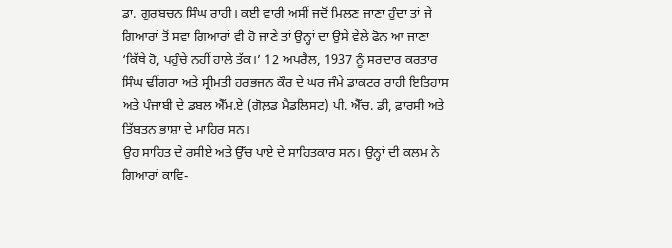ਡਾ. ਗੁਰਬਚਨ ਸਿੰਘ ਰਾਹੀ। ਕਈ ਵਾਰੀ ਅਸੀਂ ਜਦੋਂ ਮਿਲਣ ਜਾਣਾ ਹੁੰਦਾ ਤਾਂ ਜੇ ਗਿਆਰਾਂ ਤੋਂ ਸਵਾ ਗਿਆਰਾਂ ਵੀ ਹੋ ਜਾਣੇ ਤਾਂ ਉਨ੍ਹਾਂ ਦਾ ਉਸੇ ਵੇਲੇ ਫੋਨ ਆ ਜਾਣਾ ‘ਕਿੱਥੇ ਹੋ, ਪਹੁੰਚੇ ਨਹੀਂ ਹਾਲੇ ਤੱਕ।’ 12 ਅਪਰੈਲ, 1937 ਨੂੰ ਸਰਦਾਰ ਕਰਤਾਰ ਸਿੰਘ ਢੀਂਗਰਾ ਅਤੇ ਸ੍ਰੀਮਤੀ ਹਰਭਜਨ ਕੌਰ ਦੇ ਘਰ ਜੰਮੇ ਡਾਕਟਰ ਰਾਹੀ ਇਤਿਹਾਸ ਅਤੇ ਪੰਜਾਬੀ ਦੇ ਡਬਲ ਐੱਮ.ਏ (ਗੋਲ਼ਡ ਮੈਡਲਿਸਟ) ਪੀ. ਐੱਚ. ਡੀ, ਫ਼ਾਰਸੀ ਅਤੇ ਤਿੱਬਤਨ ਭਾਸ਼ਾ ਦੇ ਮਾਹਿਰ ਸਨ।
ਉਹ ਸਾਹਿਤ ਦੇ ਰਸੀਏ ਅਤੇ ਉੱਚ ਪਾਏ ਦੇ ਸਾਹਿਤਕਾਰ ਸਨ। ਉਨ੍ਹਾਂ ਦੀ ਕਲਮ ਨੇ ਗਿਆਰਾਂ ਕਾਵਿ-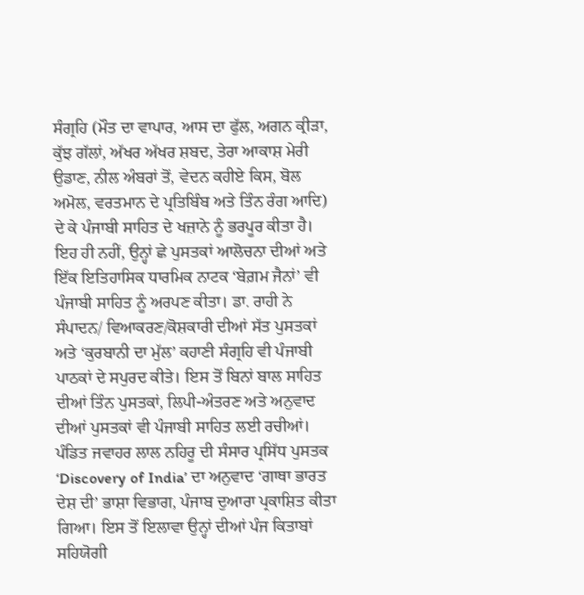ਸੰਗ੍ਰਹਿ (ਮੌਤ ਦਾ ਵਾਪਾਰ, ਆਸ ਦਾ ਫੁੱਲ, ਅਗਨ ਕ੍ਰੀੜਾ, ਕੁੱਝ ਗੱਲਾਂ, ਅੱਖਰ ਅੱਖਰ ਸ਼ਬਦ, ਤੇਰਾ ਆਕਾਸ਼ ਮੇਰੀ ਉਡਾਣ, ਨੀਲ ਅੰਬਰਾਂ ਤੋਂ, ਵੇਦਨ ਕਹੀਏ ਕਿਸ, ਬੋਲ ਅਮੋਲ, ਵਰਤਮਾਨ ਦੇ ਪ੍ਰਤਿਬਿੰਬ ਅਤੇ ਤਿੰਨ ਰੰਗ ਆਦਿ) ਦੇ ਕੇ ਪੰਜਾਬੀ ਸਾਹਿਤ ਦੇ ਖਜ਼ਾਨੇ ਨੂੰ ਭਰਪੂਰ ਕੀਤਾ ਹੈ। ਇਹ ਹੀ ਨਹੀਂ, ਉਨ੍ਹਾਂ ਛੇ ਪੁਸਤਕਾਂ ਆਲੋਚਨਾ ਦੀਆਂ ਅਤੇ ਇੱਕ ਇਤਿਹਾਸਿਕ ਧਾਰਮਿਕ ਨਾਟਕ ‘ਬੇਗ਼ਮ ਜੈਨਾਂ’ ਵੀ ਪੰਜਾਬੀ ਸਾਹਿਤ ਨੂੰ ਅਰਪਣ ਕੀਤਾ। ਡਾ. ਰਾਹੀ ਨੇ ਸੰਪਾਦਨ/ ਵਿਆਕਰਣ/ਕੋਸ਼ਕਾਰੀ ਦੀਆਂ ਸੱਤ ਪੁਸਤਕਾਂ ਅਤੇ ‘ਕੁਰਬਾਨੀ ਦਾ ਮੁੱਲ’ ਕਹਾਣੀ ਸੰਗ੍ਰਹਿ ਵੀ ਪੰਜਾਬੀ ਪਾਠਕਾਂ ਦੇ ਸਪੁਰਦ ਕੀਤੇ। ਇਸ ਤੋਂ ਬਿਨਾਂ ਬਾਲ ਸਾਹਿਤ ਦੀਆਂ ਤਿੰਨ ਪੁਸਤਕਾਂ, ਲਿਪੀ-ਅੰਤਰਣ ਅਤੇ ਅਨੁਵਾਦ ਦੀਆਂ ਪੁਸਤਕਾਂ ਵੀ ਪੰਜਾਬੀ ਸਾਹਿਤ ਲਈ ਰਚੀਆਂ।
ਪੰਡਿਤ ਜਵਾਹਰ ਲਾਲ ਨਹਿਰੂ ਦੀ ਸੰਸਾਰ ਪ੍ਰਸਿੱਧ ਪੁਸਤਕ ‘Discovery of India’ ਦਾ ਅਨੁਵਾਦ ‘ਗਾਥਾ ਭਾਰਤ ਦੇਸ਼ ਦੀ’ ਭਾਸ਼ਾ ਵਿਭਾਗ, ਪੰਜਾਬ ਦੁਆਰਾ ਪ੍ਰਕਾਸ਼ਿਤ ਕੀਤਾ ਗਿਆ। ਇਸ ਤੋਂ ਇਲਾਵਾ ਉਨ੍ਹਾਂ ਦੀਆਂ ਪੰਜ ਕਿਤਾਬਾਂ ਸਹਿਯੋਗੀ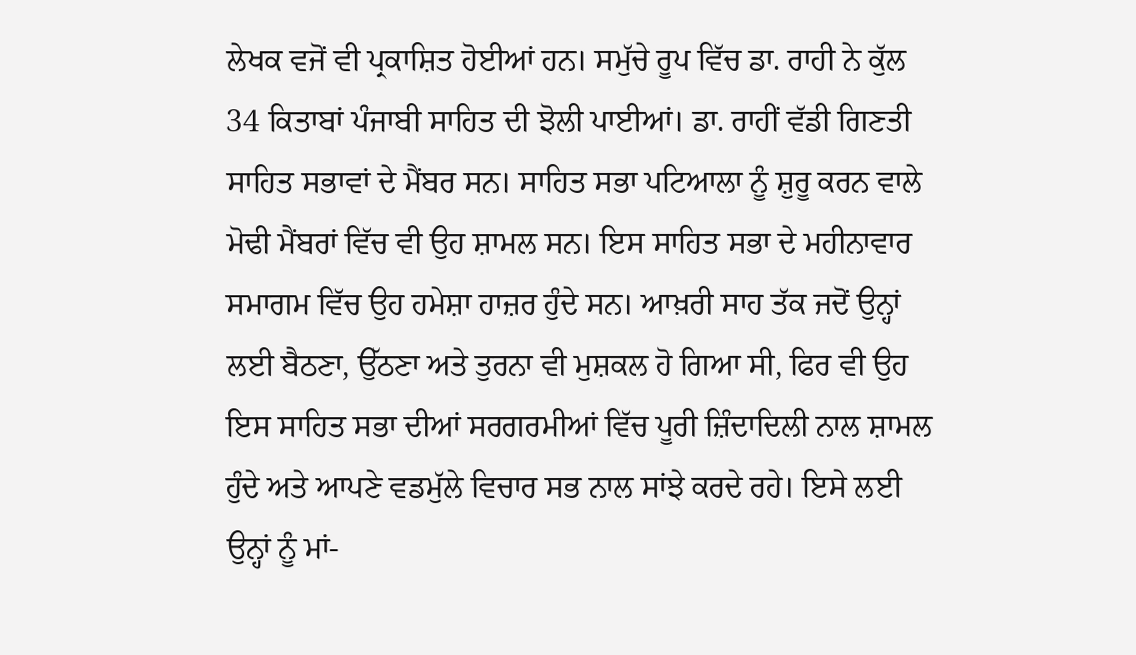ਲੇਖਕ ਵਜੋਂ ਵੀ ਪ੍ਰਕਾਸ਼ਿਤ ਹੋਈਆਂ ਹਨ। ਸਮੁੱਚੇ ਰੂਪ ਵਿੱਚ ਡਾ. ਰਾਹੀ ਨੇ ਕੁੱਲ 34 ਕਿਤਾਬਾਂ ਪੰਜਾਬੀ ਸਾਹਿਤ ਦੀ ਝੋਲੀ ਪਾਈਆਂ। ਡਾ. ਰਾਹੀਂ ਵੱਡੀ ਗਿਣਤੀ ਸਾਹਿਤ ਸਭਾਵਾਂ ਦੇ ਮੈਂਬਰ ਸਨ। ਸਾਹਿਤ ਸਭਾ ਪਟਿਆਲਾ ਨੂੰ ਸ਼ੁਰੂ ਕਰਨ ਵਾਲੇ ਮੋਢੀ ਮੈਂਬਰਾਂ ਵਿੱਚ ਵੀ ਉਹ ਸ਼ਾਮਲ ਸਨ। ਇਸ ਸਾਹਿਤ ਸਭਾ ਦੇ ਮਹੀਨਾਵਾਰ ਸਮਾਗਮ ਵਿੱਚ ਉਹ ਹਮੇਸ਼ਾ ਹਾਜ਼ਰ ਹੁੰਦੇ ਸਨ। ਆਖ਼ਰੀ ਸਾਹ ਤੱਕ ਜਦੋਂ ਉਨ੍ਹਾਂ ਲਈ ਬੈਠਣਾ, ਉੱਠਣਾ ਅਤੇ ਤੁਰਨਾ ਵੀ ਮੁਸ਼ਕਲ ਹੋ ਗਿਆ ਸੀ, ਫਿਰ ਵੀ ਉਹ ਇਸ ਸਾਹਿਤ ਸਭਾ ਦੀਆਂ ਸਰਗਰਮੀਆਂ ਵਿੱਚ ਪੂਰੀ ਜ਼ਿੰਦਾਦਿਲੀ ਨਾਲ ਸ਼ਾਮਲ ਹੁੰਦੇ ਅਤੇ ਆਪਣੇ ਵਡਮੁੱਲੇ ਵਿਚਾਰ ਸਭ ਨਾਲ ਸਾਂਝੇ ਕਰਦੇ ਰਹੇ। ਇਸੇ ਲਈ ਉਨ੍ਹਾਂ ਨੂੰ ਮਾਂ-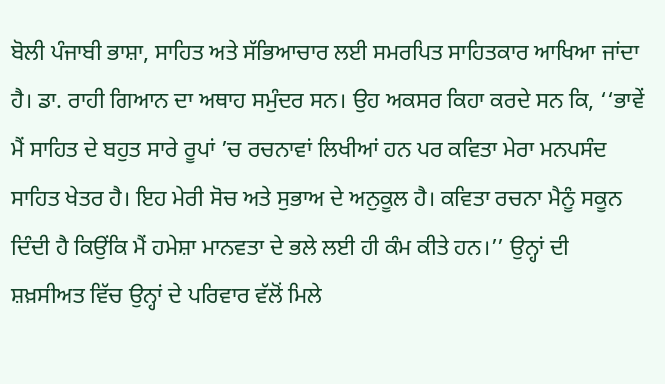ਬੋਲੀ ਪੰਜਾਬੀ ਭਾਸ਼ਾ, ਸਾਹਿਤ ਅਤੇ ਸੱਭਿਆਚਾਰ ਲਈ ਸਮਰਪਿਤ ਸਾਹਿਤਕਾਰ ਆਖਿਆ ਜਾਂਦਾ ਹੈ। ਡਾ. ਰਾਹੀ ਗਿਆਨ ਦਾ ਅਥਾਹ ਸਮੁੰਦਰ ਸਨ। ਉਹ ਅਕਸਰ ਕਿਹਾ ਕਰਦੇ ਸਨ ਕਿ, ‘‘ਭਾਵੇਂ ਮੈਂ ਸਾਹਿਤ ਦੇ ਬਹੁਤ ਸਾਰੇ ਰੂਪਾਂ ’ਚ ਰਚਨਾਵਾਂ ਲਿਖੀਆਂ ਹਨ ਪਰ ਕਵਿਤਾ ਮੇਰਾ ਮਨਪਸੰਦ ਸਾਹਿਤ ਖੇਤਰ ਹੈ। ਇਹ ਮੇਰੀ ਸੋਚ ਅਤੇ ਸੁਭਾਅ ਦੇ ਅਨੁਕੂਲ ਹੈ। ਕਵਿਤਾ ਰਚਨਾ ਮੈਨੂੰ ਸਕੂਨ ਦਿੰਦੀ ਹੈ ਕਿਉਂਕਿ ਮੈਂ ਹਮੇਸ਼ਾ ਮਾਨਵਤਾ ਦੇ ਭਲੇ ਲਈ ਹੀ ਕੰਮ ਕੀਤੇ ਹਨ।’’ ਉਨ੍ਹਾਂ ਦੀ ਸ਼ਖ਼ਸੀਅਤ ਵਿੱਚ ਉਨ੍ਹਾਂ ਦੇ ਪਰਿਵਾਰ ਵੱਲੋਂ ਮਿਲੇ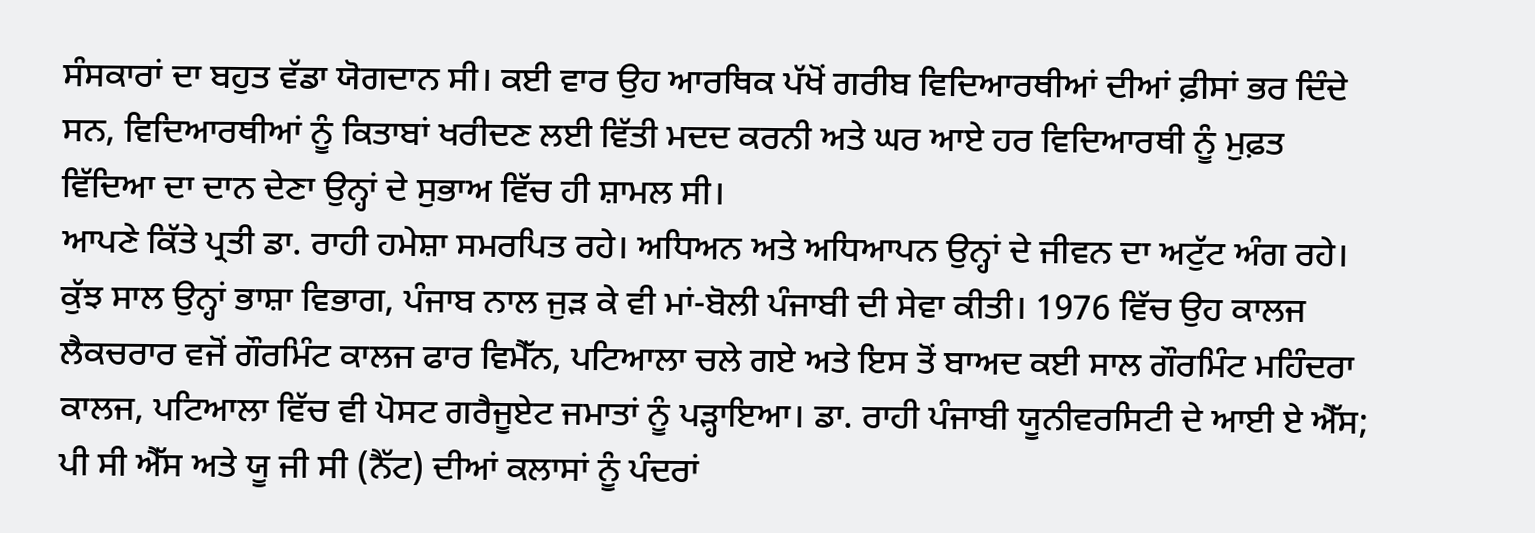ਸੰਸਕਾਰਾਂ ਦਾ ਬਹੁਤ ਵੱਡਾ ਯੋਗਦਾਨ ਸੀ। ਕਈ ਵਾਰ ਉਹ ਆਰਥਿਕ ਪੱਖੋਂ ਗਰੀਬ ਵਿਦਿਆਰਥੀਆਂ ਦੀਆਂ ਫ਼ੀਸਾਂ ਭਰ ਦਿੰਦੇ ਸਨ, ਵਿਦਿਆਰਥੀਆਂ ਨੂੰ ਕਿਤਾਬਾਂ ਖਰੀਦਣ ਲਈ ਵਿੱਤੀ ਮਦਦ ਕਰਨੀ ਅਤੇ ਘਰ ਆਏ ਹਰ ਵਿਦਿਆਰਥੀ ਨੂੰ ਮੁਫ਼ਤ ਵਿੱਦਿਆ ਦਾ ਦਾਨ ਦੇਣਾ ਉਨ੍ਹਾਂ ਦੇ ਸੁਭਾਅ ਵਿੱਚ ਹੀ ਸ਼ਾਮਲ ਸੀ।
ਆਪਣੇ ਕਿੱਤੇ ਪ੍ਰਤੀ ਡਾ. ਰਾਹੀ ਹਮੇਸ਼ਾ ਸਮਰਪਿਤ ਰਹੇ। ਅਧਿਅਨ ਅਤੇ ਅਧਿਆਪਨ ਉਨ੍ਹਾਂ ਦੇ ਜੀਵਨ ਦਾ ਅਟੁੱਟ ਅੰਗ ਰਹੇ। ਕੁੱਝ ਸਾਲ ਉਨ੍ਹਾਂ ਭਾਸ਼ਾ ਵਿਭਾਗ, ਪੰਜਾਬ ਨਾਲ ਜੁੜ ਕੇ ਵੀ ਮਾਂ-ਬੋਲੀ ਪੰਜਾਬੀ ਦੀ ਸੇਵਾ ਕੀਤੀ। 1976 ਵਿੱਚ ਉਹ ਕਾਲਜ ਲੈਕਚਰਾਰ ਵਜੋਂ ਗੌਰਮਿੰਟ ਕਾਲਜ ਫਾਰ ਵਿਮੈੱਨ, ਪਟਿਆਲਾ ਚਲੇ ਗਏ ਅਤੇ ਇਸ ਤੋਂ ਬਾਅਦ ਕਈ ਸਾਲ ਗੌਰਮਿੰਟ ਮਹਿੰਦਰਾ ਕਾਲਜ, ਪਟਿਆਲਾ ਵਿੱਚ ਵੀ ਪੋਸਟ ਗਰੈਜੂਏਟ ਜਮਾਤਾਂ ਨੂੰ ਪੜ੍ਹਾਇਆ। ਡਾ. ਰਾਹੀ ਪੰਜਾਬੀ ਯੂਨੀਵਰਸਿਟੀ ਦੇ ਆਈ ਏ ਐੱਸ; ਪੀ ਸੀ ਐੱਸ ਅਤੇ ਯੂ ਜੀ ਸੀ (ਨੈੱਟ) ਦੀਆਂ ਕਲਾਸਾਂ ਨੂੰ ਪੰਦਰਾਂ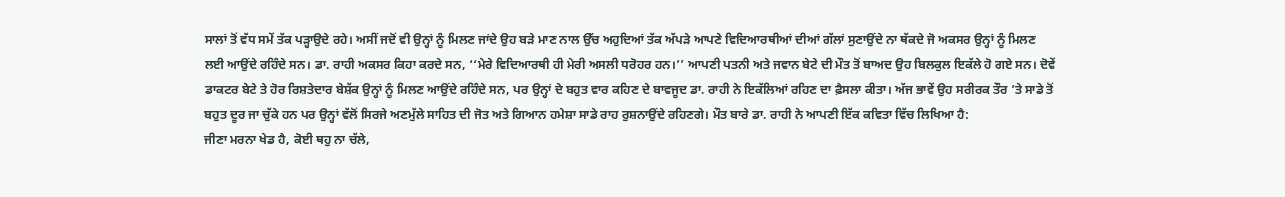ਸਾਲਾਂ ਤੋਂ ਵੱਧ ਸਮੇਂ ਤੱਕ ਪੜ੍ਹਾਉਦੇ ਰਹੇ। ਅਸੀਂ ਜਦੋਂ ਵੀ ਉਨ੍ਹਾਂ ਨੂੰ ਮਿਲਣ ਜਾਂਦੇ ਉਹ ਬੜੇ ਮਾਣ ਨਾਲ ਉੱਚ ਅਹੁਦਿਆਂ ਤੱਕ ਅੱਪੜੇ ਆਪਣੇ ਵਿਦਿਆਰਥੀਆਂ ਦੀਆਂ ਗੱਲਾਂ ਸੁਣਾਉਂਦੇ ਨਾ ਥੱਕਦੇ ਜੋ ਅਕਸਰ ਉਨ੍ਹਾਂ ਨੂੰ ਮਿਲਣ ਲਈ ਆਉਂਦੇ ਰਹਿੰਦੇ ਸਨ। ਡਾ. ਰਾਹੀ ਅਕਸਰ ਕਿਹਾ ਕਰਦੇ ਸਨ, ‘‘ਮੇਰੇ ਵਿਦਿਆਰਥੀ ਹੀ ਮੇਰੀ ਅਸਲੀ ਧਰੋਹਰ ਹਨ।’’ ਆਪਣੀ ਪਤਨੀ ਅਤੇ ਜਵਾਨ ਬੇਟੇ ਦੀ ਮੌਤ ਤੋਂ ਬਾਅਦ ਉਹ ਬਿਲਕੁਲ ਇਕੱਲੇ ਹੋ ਗਏ ਸਨ। ਦੋਵੇਂ ਡਾਕਟਰ ਬੇਟੇ ਤੇ ਹੋਰ ਰਿਸ਼ਤੇਦਾਰ ਬੇਸ਼ੱਕ ਉਨ੍ਹਾਂ ਨੂੰ ਮਿਲਣ ਆਉਂਦੇ ਰਹਿੰਦੇ ਸਨ, ਪਰ ਉਨ੍ਹਾਂ ਦੇ ਬਹੁਤ ਵਾਰ ਕਹਿਣ ਦੇ ਬਾਵਜੂਦ ਡਾ. ਰਾਹੀ ਨੇ ਇਕੱਲਿਆਂ ਰਹਿਣ ਦਾ ਫ਼ੈਸਲਾ ਕੀਤਾ। ਅੱਜ ਭਾਵੇਂ ਉਹ ਸਰੀਰਕ ਤੌਰ ’ਤੇ ਸਾਡੇ ਤੋਂ ਬਹੁਤ ਦੂਰ ਜਾ ਚੁੱਕੇ ਹਨ ਪਰ ਉਨ੍ਹਾਂ ਵੱਲੋਂ ਸਿਰਜੇ ਅਣਮੁੱਲੇ ਸਾਹਿਤ ਦੀ ਜੋਤ ਅਤੇ ਗਿਆਨ ਹਮੇਸ਼ਾ ਸਾਡੇ ਰਾਹ ਰੁਸ਼ਨਾਉਂਦੇ ਰਹਿਣਗੇ। ਮੌਤ ਬਾਰੇ ਡਾ. ਰਾਹੀ ਨੇ ਆਪਣੀ ਇੱਕ ਕਵਿਤਾ ਵਿੱਚ ਲਿਖਿਆ ਹੈ:
ਜੀਣਾ ਮਰਨਾ ਖੇਡ ਹੈ, ਕੋਈ ਥਹੁ ਨਾ ਚੱਲੇ,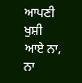ਆਪਣੀ ਖੁਸ਼ੀ ਆਏ ਨਾ, ਨਾ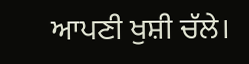ਆਪਣੀ ਖੁਸ਼ੀ ਚੱਲੇ।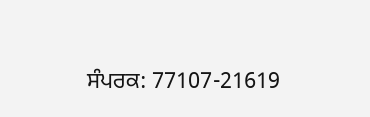ਸੰਪਰਕ: 77107-21619